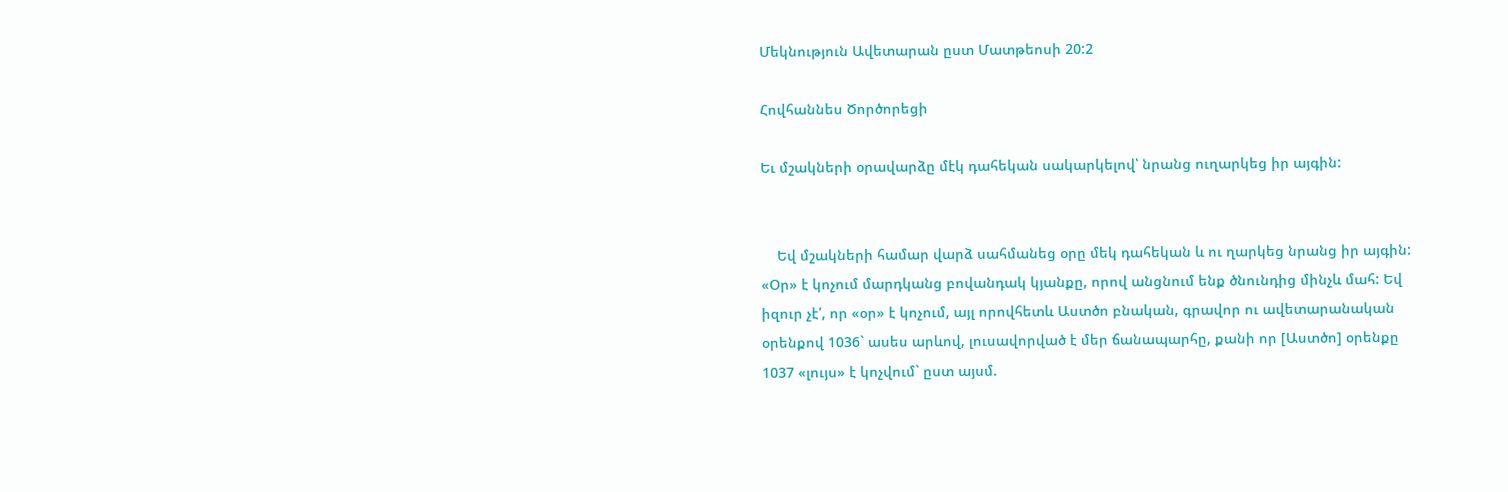Մեկնություն Ավետարան ըստ Մատթեոսի 20:2

Հովհաննես Ծործորեցի

Եւ մշակների օրավարձը մէկ դահեկան սակարկելով՝ նրանց ուղարկեց իր այգին:


    Եվ մշակների համար վարձ սահմանեց օրը մեկ դահեկան և ու ղարկեց նրանց իր այգին: «Օր» է կոչում մարդկանց բովանդակ կյանքը, որով անցնում ենք ծնունդից մինչև մահ: Եվ իզուր չէ՛, որ «օր» է կոչում, այլ որովհետև Աստծո բնական, գրավոր ու ավետարանական օրենքով 1036` ասես արևով, լուսավորված է մեր ճանապարհը, քանի որ [Աստծո] օրենքը 1037 «լույս» է կոչվում` ըստ այսմ.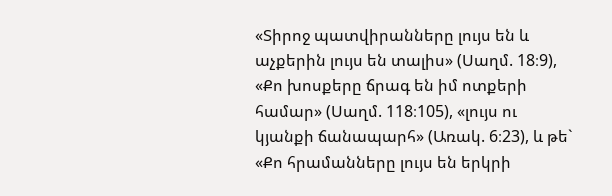«Տիրոջ պատվիրանները լույս են և աչքերին լույս են տալիս» (Սաղմ. 18։9), «Քո խոսքերը ճրագ են իմ ոտքերի համար» (Սաղմ. 118։105), «լույս ու կյանքի ճանապարհ» (Առակ. 6։23), և թե` «Քո հրամանները լույս են երկրի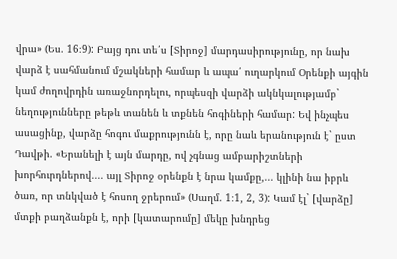վրա» (Ես. 16։9): Բայց դու տե՛ս [Տիրոջ] մարդասիրությունը, որ նախ վարձ է սահմանում մշակների համար և ապա՛ ուղարկում Օրենքի այգին կամ ժողովրդին առաջնորդելու, որպեսզի վարձի ակնկալությամբ` նեղությունները թեթև տանեն և տքնեն հոգիների համար: Եվ ինչպես ասացինք, վարձը հոգու մաքրությունն է, որը նաև երանություն է` ըստ Դավթի. «Երանելի է այն մարդը, ով չգնաց ամբարիշտների խորհուրդներով.... այլ Տիրոջ օրենքն է նրա կամքը,... կլինի նա իբրև ծառ, որ տնկված է հոսող ջրերում» (Սաղմ. 1։1, 2, 3): Կամ էլ` [վարձը] մտքի բաղձանքն է, որի [կատարումը] մեկը խնդրեց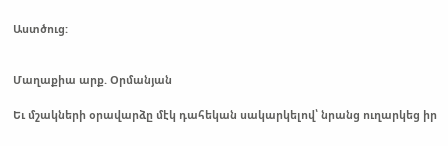Աստծուց:


Մաղաքիա արք. Օրմանյան

Եւ մշակների օրավարձը մէկ դահեկան սակարկելով՝ նրանց ուղարկեց իր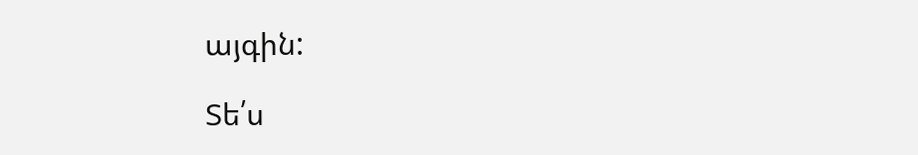այգին:

Տե՛ս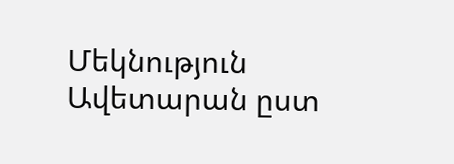Մեկնություն Ավետարան ըստ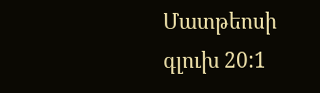Մատթեոսի գլուխ 20:1